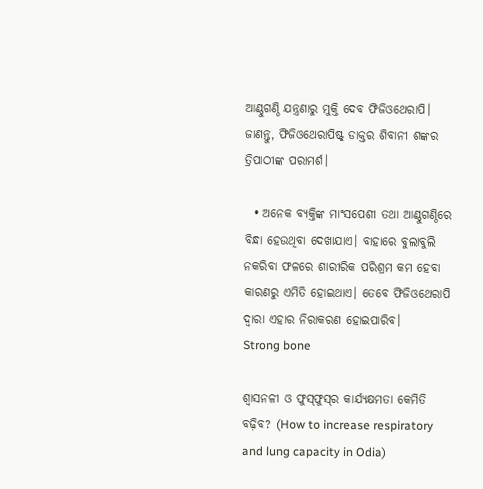ଆଣ୍ଠୁଗଣ୍ଠି ଯନ୍ତ୍ରଣାରୁ ମୁକ୍ତି ଦେବ ଫିଜିଓଥେରାପି। ଜାଣନ୍ତୁ, ଫିଜିଓଥେରାପିଷ୍ଟ୍ ଡାକ୍ତର ଶିବାନୀ ଶଙ୍କର ତ୍ରିପାଠୀଙ୍କ ପରାମର୍ଶ।

  • ଅନେକ ବ୍ୟକ୍ତିଙ୍କ ମାଂସପେଶୀ ତଥା ଆଣ୍ଠୁଗଣ୍ଠିରେ ବିନ୍ଧା ହେଉଥିବା ଦେଖାଯାଏ। ବାହାରେ ବୁଲାବୁଲି ନକରିବା ଫଳରେ ଶାରୀରିକ ପରିଶ୍ରମ କମ ହେବା କାରଣରୁ ଏମିତି ହୋଇଥାଏ। ତେବେ ଫିଜିଓଥେରାପି ଦ୍ୱାରା ଏହାର ନିରାକରଣ ହୋଇପାରିବ।
Strong bone

ଶ୍ୱାସନଳୀ ଓ ଫୁସ୍‌ଫୁସ୍‌ର କାର୍ଯ୍ୟକ୍ଷମତା କେମିତି ବଢ଼ିବ? (How to increase respiratory and lung capacity in Odia)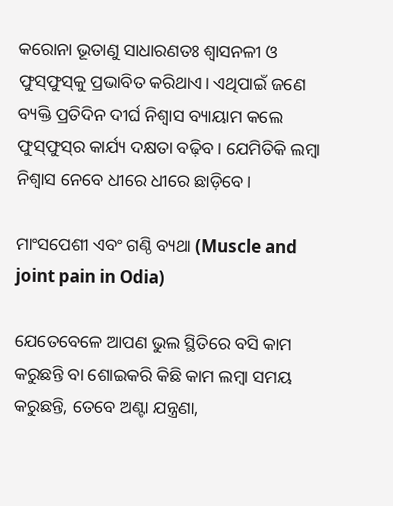କରୋନା ଭୂତାଣୁ ସାଧାରଣତଃ ଶ୍ୱାସନଳୀ ଓ ଫୁସ୍‌ଫୁସ୍‌କୁ ପ୍ରଭାବିତ କରିଥାଏ। ଏଥିପାଇଁ ଜଣେ ବ୍ୟକ୍ତି ପ୍ରତିଦିନ ଦୀର୍ଘ ନିଶ୍ୱାସ ବ୍ୟାୟାମ କଲେ ଫୁସ୍‌ଫୁସ୍‌ର କାର୍ଯ୍ୟ ଦକ୍ଷତା ବଢ଼ିବ। ଯେମିତିକି ଲମ୍ବା ନିଶ୍ୱାସ ନେବେ ଧୀରେ ଧୀରେ ଛାଡ଼ିବେ।

ମାଂସପେଶୀ ଏବଂ ଗଣ୍ଠି ବ୍ୟଥା (Muscle and joint pain in Odia)

ଯେତେବେଳେ ଆପଣ ଭୁଲ ସ୍ଥିତିରେ ବସି କାମ କରୁଛନ୍ତି ବା ଶୋଇକରି କିଛି କାମ ଲମ୍ବା ସମୟ କରୁଛନ୍ତି, ତେବେ ଅଣ୍ଟା ଯନ୍ତ୍ରଣା,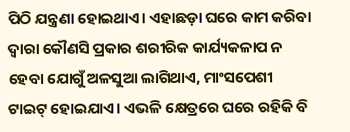ପିଠି ଯନ୍ତ୍ରଣା ହୋଇଥାଏ। ଏହାଛଡ଼ା ଘରେ କାମ କରିବା ଦ୍ୱାରା କୌଣସି ପ୍ରକାର ଶରୀରିକ କାର୍ଯ୍ୟକଳାପ ନ ହେବା ଯୋଗୁଁ ଅଳସୁଆ ଲାଗିଥାଏ, ମାଂସପେଶୀ ଟାଇଟ୍‌ ହୋଇଯାଏ। ଏଭଳି କ୍ଷେତ୍ରରେ ଘରେ ରହିକି ବି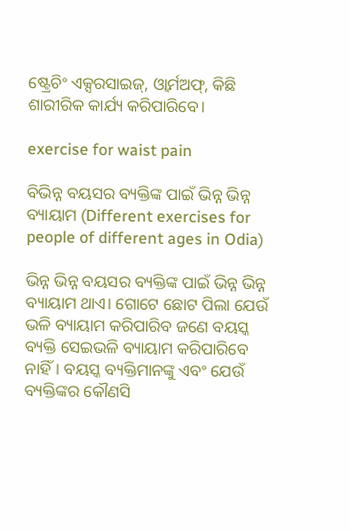ଷ୍ଟ୍ରେଚିଂ ଏକ୍ସରସାଇଜ୍‌, ଓ୍ୱାର୍ମଅଫ୍‌, କିଛି ଶାରୀରିକ କାର୍ଯ୍ୟ କରିପାରିବେ।

exercise for waist pain

ବିଭିନ୍ନ ବୟସର ବ୍ୟକ୍ତିଙ୍କ ପାଇଁ ଭିନ୍ନ ଭିନ୍ନ ବ୍ୟାୟାମ (Different exercises for people of different ages in Odia)

ଭିନ୍ନ ଭିନ୍ନ ବୟସର ବ୍ୟକ୍ତିଙ୍କ ପାଇଁ ଭିନ୍ନ ଭିନ୍ନ ବ୍ୟାୟାମ ଥାଏ। ଗୋଟେ ଛୋଟ ପିଲା ଯେଉଁ ଭଳି ବ୍ୟାୟାମ କରିପାରିବ ଜଣେ ବୟସ୍କ ବ୍ୟକ୍ତି ସେଇଭଳି ବ୍ୟାୟାମ କରିପାରିବେ ନାହିଁ। ବୟସ୍କ ବ୍ୟକ୍ତିମାନଙ୍କୁ ଏବଂ ଯେଉଁ ବ୍ୟକ୍ତିଙ୍କର କୌଣସି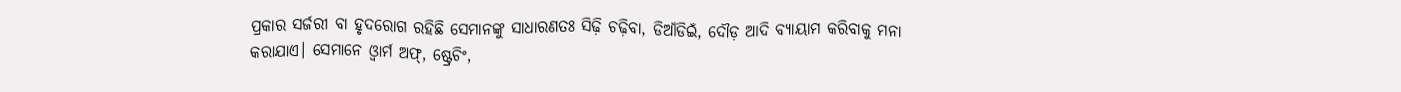ପ୍ରକାର ସର୍ଜରୀ ବା ହୃଦରୋଗ ରହିଛି ସେମାନଙ୍କୁ ସାଧାରଣତଃ ସିଢ଼ି ଚଢ଼ିବା, ଡିଆଁଡିଇଁ, ଦୌଡ଼ ଆଦି ବ୍ୟାୟାମ କରିବାକୁ ମନା କରାଯାଏ। ସେମାନେ ଓ୍ୱାର୍ମ ଅଫ୍‌, ଷ୍ଟ୍ରେଚିଂ,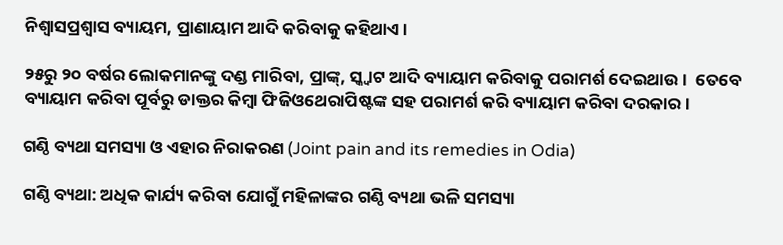ନିଶ୍ୱାସପ୍ରଶ୍ୱାସ ବ୍ୟାୟମ, ପ୍ରାଣାୟାମ ଆଦି କରିବାକୁ କହିଥାଏ।

୨୫ରୁ ୨୦ ବର୍ଷର ଲୋକମାନଙ୍କୁ ଦଣ୍ଡ ମାରିବା, ପ୍ରାଙ୍କ୍‌, ସ୍କ୍ୱାଟ ଆଦି ବ୍ୟାୟାମ କରିବାକୁ ପରାମର୍ଶ ଦେଇଥାଉ।  ତେବେ ବ୍ୟାୟାମ କରିବା ପୂର୍ବରୁ ଡାକ୍ତର କିମ୍ବା ଫିଜିଓଥେରାପିଷ୍ଟଙ୍କ ସହ ପରାମର୍ଶ କରି ବ୍ୟାୟାମ କରିବା ଦରକାର।

ଗଣ୍ଠି ବ୍ୟଥା ସମସ୍ୟା ଓ ଏହାର ନିରାକରଣ (Joint pain and its remedies in Odia)

ଗଣ୍ଠି ବ୍ୟଥା: ଅଧିକ କାର୍ଯ୍ୟ କରିବା ଯୋଗୁଁ ମହିଳାଙ୍କର ଗଣ୍ଠି ବ୍ୟଥା ଭଳି ସମସ୍ୟା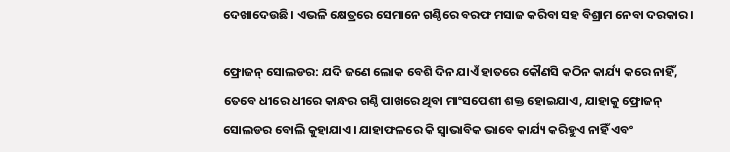ଦେଖାଦେଉଛି। ଏଭଳି କ୍ଷେତ୍ରରେ ସେମାନେ ଗଣ୍ଠିରେ ବରଫ ମସାଜ କରିବା ସହ ବିଶ୍ରାମ ନେବା ଦରକାର।

ଫ୍ରୋଜନ୍‌ ସୋଲଡର: ଯଦି ଜଣେ ଲୋକ ବେଶି ଦିନ ଯାଏଁ ହାତରେ କୌଣସି କଠିନ କାର୍ଯ୍ୟ କରେ ନାହିଁ, ତେବେ ଧୀରେ ଧୀରେ କାନ୍ଧର ଗଣ୍ଠି ପାଖରେ ଥିବା ମାଂସପେଶୀ ଶକ୍ତ ହୋଇଯାଏ, ଯାହାକୁ ଫ୍ରୋଜନ୍‌ ସୋଲଡର ବୋଲି କୁହାଯାଏ। ଯାହାଫଳରେ କି ସ୍ୱାଭାବିକ ଭାବେ କାର୍ଯ୍ୟ କରିହୁଏ ନାହିଁ ଏବଂ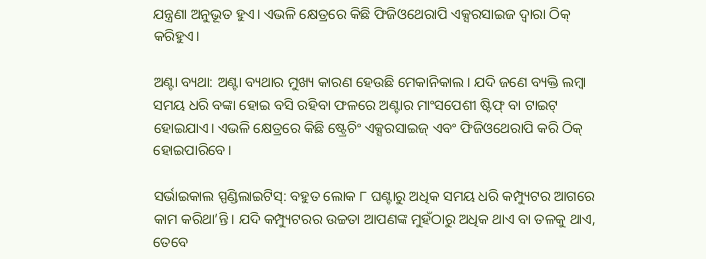ଯନ୍ତ୍ରଣା ଅନୁଭୂତ ହୁଏ। ଏଭଳି କ୍ଷେତ୍ରରେ କିଛି ଫିଜିଓଥେରାପି ଏକ୍ସରସାଇଜ ଦ୍ୱାରା ଠିକ୍‌ କରିହୁଏ।

ଅଣ୍ଟା ବ୍ୟଥା: ଅଣ୍ଟା ବ୍ୟଥାର ମୁଖ୍ୟ କାରଣ ହେଉଛି ମେକାନିକାଲ। ଯଦି ଜଣେ ବ୍ୟକ୍ତି ଲମ୍ବା ସମୟ ଧରି ବଙ୍କା ହୋଇ ବସି ରହିବା ଫଳରେ ଅଣ୍ଟାର ମାଂସପେଶୀ ଷ୍ଟିଫ୍‌ ବା ଟାଇଟ୍‌ ହୋଇଯାଏ। ଏଭଳି କ୍ଷେତ୍ରରେ କିଛି ଷ୍ଟ୍ରେଚିଂ ଏକ୍ସରସାଇଜ୍‌ ଏବଂ ଫିଜିଓଥେରାପି କରି ଠିକ୍‌ ହୋଇପାରିବେ।

ସର୍ଭାଇକାଲ ସ୍ପଣ୍ଡିଲାଇଟିସ୍‌: ବହୁତ ଲୋକ ୮ ଘଣ୍ଟାରୁ ଅଧିକ ସମୟ ଧରି କମ୍ପ୍ୟୁଟର ଆଗରେ କାମ କରିଥା’ନ୍ତି। ଯଦି କମ୍ପ୍ୟୁଟରର ଉଚ୍ଚତା ଆପଣଙ୍କ ମୁହଁଠାରୁ ଅଧିକ ଥାଏ ବା ତଳକୁ ଥାଏ, ତେବେ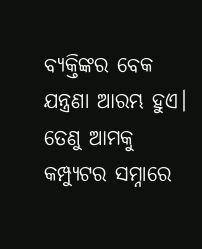ବ୍ୟକ୍ତିଙ୍କର ବେକ ଯନ୍ତ୍ରଣା ଆରମ୍ଭ ହୁଏ। ତେଣୁ ଆମକୁ କମ୍ପ୍ୟୁଟର ସମ୍ନାରେ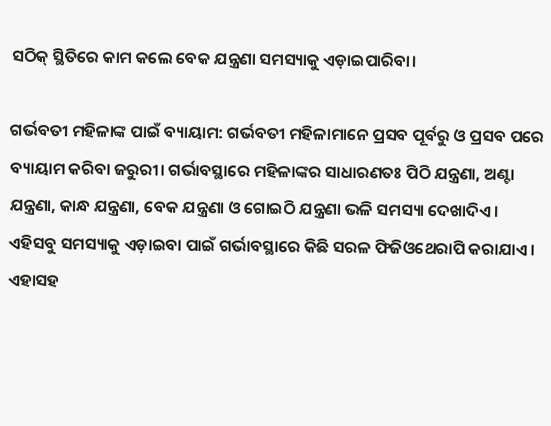ସଠିକ୍‌ ସ୍ଥିତିରେ କାମ କଲେ ବେକ ଯନ୍ତ୍ରଣା ସମସ୍ୟାକୁ ଏଡ଼ାଇପାରିବା।

ଗର୍ଭବତୀ ମହିଳାଙ୍କ ପାଇଁ ବ୍ୟାୟାମ: ଗର୍ଭବତୀ ମହିଳାମାନେ ପ୍ରସବ ପୂର୍ବରୁ ଓ ପ୍ରସବ ପରେ ବ୍ୟାୟାମ କରିବା ଜରୁରୀ। ଗର୍ଭାବସ୍ଥାରେ ମହିଳାଙ୍କର ସାଧାରଣତଃ ପିଠି ଯନ୍ତ୍ରଣା, ଅଣ୍ଟା ଯନ୍ତ୍ରଣା, କାନ୍ଧ ଯନ୍ତ୍ରଣା, ବେକ ଯନ୍ତ୍ରଣା ଓ ଗୋଇଠି ଯନ୍ତ୍ରଣା ଭଳି ସମସ୍ୟା ଦେଖାଦିଏ। ଏହିସବୁ ସମସ୍ୟାକୁ ଏଡ଼ାଇବା ପାଇଁ ଗର୍ଭାବସ୍ଥାରେ କିଛି ସରଳ ଫିଜିଓଥେରାପି କରାଯାଏ। ଏହାସହ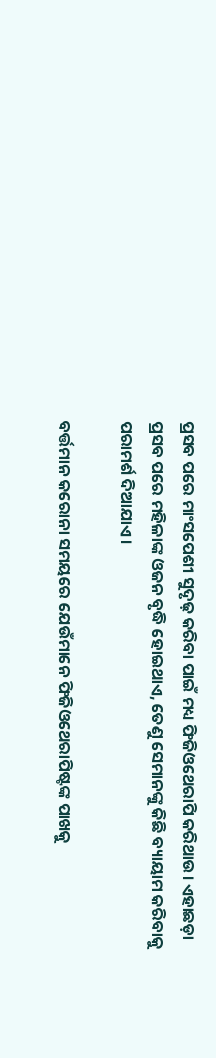ପ୍ରସବ ପରେ ମାଂସପେଶୀ ସୁଦୃଢ଼ କରିବା ପାଇଁ ମଧ୍ୟ ଫିଜିଓଥେରାପି କରିଥାଉ। ଏହାଛଡ଼ା ପ୍ରସବ ପରେ ମହିଳାଙ୍କ ଓଜନ ବୃଦ୍ଧି ହୋଇଥାଏ, ତେଣୁ ସେମାନଙ୍କୁ କିଛି ବ୍ୟାୟାମ କରିବାକୁ ପରାମର୍ଶ ଦିଆଯାଏ।

ବର୍ତ୍ତମାନ କରୋନା‌ ସମୟରେ ଯେଉଁମାନେ ଫିଜିଓଥେରାପିଷ୍ଟଙ୍କ ପାଖକୁ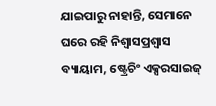ଯାଇପାରୁ ନାହାନ୍ତି, ସେମାନେ ଘରେ ରହି ନିଶ୍ୱାସପ୍ରଶ୍ୱାସ ବ୍ୟାୟାମ, ଷ୍ଟ୍ରେଚିଂ ଏକ୍ସରସାଇଜ୍‌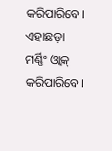କରିପାରିବେ। ଏହାଛଡ଼ା ମର୍ଣ୍ଣିଂ ଓ୍ୱାକ୍‌ କରିପାରିବେ।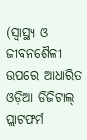(ସ୍ୱାସ୍ଥ୍ୟ ଓ ଜୀବନଶୈଳୀ ଉପରେ ଆଧାରିତ ଓଡ଼ିଆ ଡିଜିଟାଲ୍‌ ପ୍ଲାଟଫର୍ମ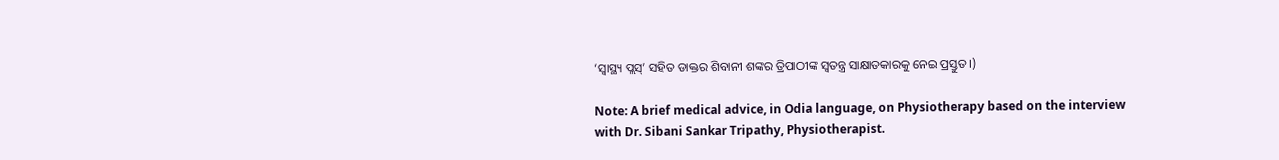‘ସ୍ୱାସ୍ଥ୍ୟ ପ୍ଲସ୍’ ସହିତ ଡାକ୍ତର ଶିବାନୀ ଶଙ୍କର ତ୍ରିପାଠୀଙ୍କ ସ୍ୱତନ୍ତ୍ର ସାକ୍ଷାତକାରକୁ ନେଇ ପ୍ରସ୍ତୁତ।)

Note: A brief medical advice, in Odia language, on Physiotherapy based on the interview with Dr. Sibani Sankar Tripathy, Physiotherapist.